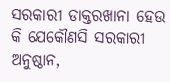ସରକାରୀ ଡାକ୍ତରଖାନା ହେଉ କି ଯେକୌଣସି ସରକାରୀ ଅନୁଷ୍ଠାନ,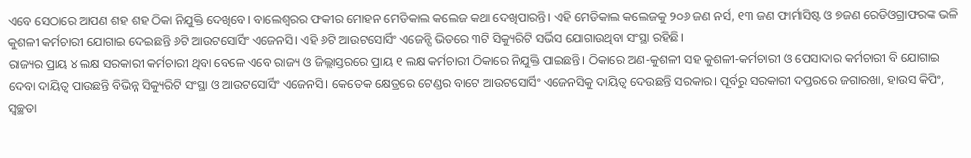ଏବେ ସେଠାରେ ଆପଣ ଶହ ଶହ ଠିକା ନିଯୁକ୍ତି ଦେଖିବେ। ବାଲେଶ୍ୱରର ଫକୀର ମୋହନ ମେଡିକାଲ କଲେଜ କଥା ଦେଖିପାରନ୍ତି। ଏହି ମେଡିକାଲ କଲେଜକୁ ୨୦୬ ଜଣ ନର୍ସ, ୧୩ ଜଣ ଫାର୍ମାସିଷ୍ଟ ଓ ୭ଜଣ ରେଡିଓଗ୍ରାଫରଙ୍କ ଭଳି କୁଶଳୀ କର୍ମଚାରୀ ଯୋଗାଇ ଦେଇଛନ୍ତି ୬ଟି ଆଉଟସୋର୍ସିଂ ଏଜେନସି। ଏହି ୬ଟି ଆଉଟସୋର୍ସିଂ ଏଜେନ୍ସି ଭିତରେ ୩ଟି ସିକ୍ୟୁରିଟି ସର୍ଭିସ ଯୋଗାଉଥିବା ସଂସ୍ଥା ରହିଛି।
ରାଜ୍ୟର ପ୍ରାୟ ୪ ଲକ୍ଷ ସରକାରୀ କର୍ମଚାରୀ ଥିବା ବେଳେ ଏବେ ରାଜ୍ୟ ଓ ଜିଲ୍ଲାସ୍ତରରେ ପ୍ରାୟ ୧ ଲକ୍ଷ କର୍ମଚାରୀ ଠିକାରେ ନିଯୁକ୍ତି ପାଇଛନ୍ତି। ଠିକାରେ ଅଣ-କୁଶଳୀ ସହ କୁଶଳୀ-କର୍ମଚାରୀ ଓ ପେସାଦାର କର୍ମଚାରୀ ବି ଯୋଗାଇ ଦେବା ଦାୟିତ୍ୱ ପାଉଛନ୍ତି ବିଭିନ୍ନ ସିକ୍ୟୁରିଟି ସଂସ୍ଥା ଓ ଆଉଟସୋର୍ସିଂ ଏଜେନସି। କେତେକ କ୍ଷେତ୍ରରେ ଟେଣ୍ଡର ବାଟେ ଆଉଟସୋର୍ସିଂ ଏଜେନସିକୁ ଦାୟିତ୍ୱ ଦେଉଛନ୍ତି ସରକାର। ପୂର୍ବରୁ ସରକାରୀ ଦପ୍ତରରେ ଜଗାରଖା, ହାଉସ କିପିଂ, ସ୍ୱଚ୍ଛତା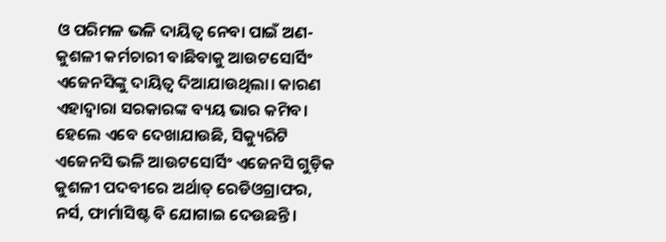ଓ ପରିମଳ ଭଳି ଦାୟିତ୍ୱ ନେବା ପାଇଁ ଅଣ-କୁଶଳୀ କର୍ମଚାରୀ ବାଛିବାକୁ ଆଉଟସୋର୍ସିଂ ଏଜେନସିଙ୍କୁ ଦାୟିତ୍ୱ ଦିଆଯାଉଥିଲା। କାରଣ ଏହାଦ୍ୱାରା ସରକାରଙ୍କ ବ୍ୟୟ ଭାର କମିବ। ହେଲେ ଏବେ ଦେଖାଯାଉଛି, ସିକ୍ୟୁରିଟି ଏଜେନସି ଭଳି ଆଉଟସୋର୍ସିଂ ଏଜେନସି ଗୁଡ଼ିକ କୁଶଳୀ ପଦବୀରେ ଅର୍ଥାତ୍ ରେଡିଓଗ୍ରାଫର, ନର୍ସ, ଫାର୍ମାସିଷ୍ଟ ବି ଯୋଗାଇ ଦେଉଛନ୍ତି।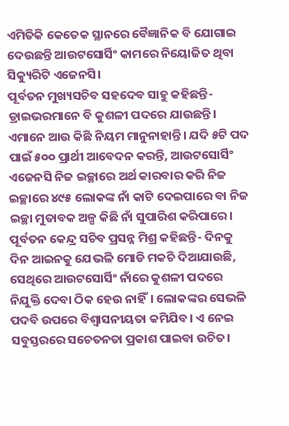ଏମିତିକି କେତେକ ସ୍ଥାନରେ ବୈଜ୍ଞାନିକ ବି ଯୋଗାଇ ଦେଉଛନ୍ତି ଆଉଟସୋର୍ସିଂ କାମରେ ନିୟୋଜିତ ଥିବା ସିକ୍ୟୁରିଟି ଏଜେନସି।
ପୂର୍ବତନ ମୁଖ୍ୟସଚିବ ସହଦେବ ସାହୁ କହିଛନ୍ତି- ଡ୍ରାଇଭରମାନେ ବି କୁଶଳୀ ପଦରେ ଯାଉଛନ୍ତି। ଏମାନେ ଆଉ କିଛି ନିୟମ ମାନୁନାହାନ୍ତି। ଯଦି ୫ଟି ପଦ ପାଇଁ ୫୦୦ ପ୍ରାର୍ଥୀ ଆବେଦନ କରନ୍ତି, ଆଉଟସୋର୍ସିଂ ଏଜେନସି ନିଜ ଇଚ୍ଛାରେ ଅର୍ଥ କାରବାର କରି ନିଜ ଇଚ୍ଛାରେ ୪୯୫ ଲୋକଙ୍କ ନାଁ କାଟି ଦେଇପାରେ ବା ନିଜ ଇଚ୍ଛା ମୁତାବକ ଅଳ୍ପ କିଛି ନାଁ ସୁପାରିଶ କରିପାରେ।
ପୂର୍ବତନ କେନ୍ଦ୍ର ସଚିବ ପ୍ରସନ୍ନ ମିଶ୍ର କହିଛନ୍ତି- ଦିନକୁ ଦିନ ଆଇନକୁ ଯେଭଳି ମୋଡି ମକଚି ଦିଆଯାଉଛି, ସେଥିରେ ଆଉଟସୋର୍ସିଂ ନାଁରେ କୁଶଳୀ ପଦରେ ନିଯୁକ୍ତି ଦେବା ଠିକ ହେଉ ନାହିଁ। ଲୋକଙ୍କର ସେଭଳି ପଦବି ଉପରେ ବିଶ୍ୱାସନୀୟତା କମିଯିବ। ଏ ନେଇ ସବୁସ୍ତରରେ ସଚେତନତା ପ୍ରକାଶ ପାଇବା ଉଚିତ।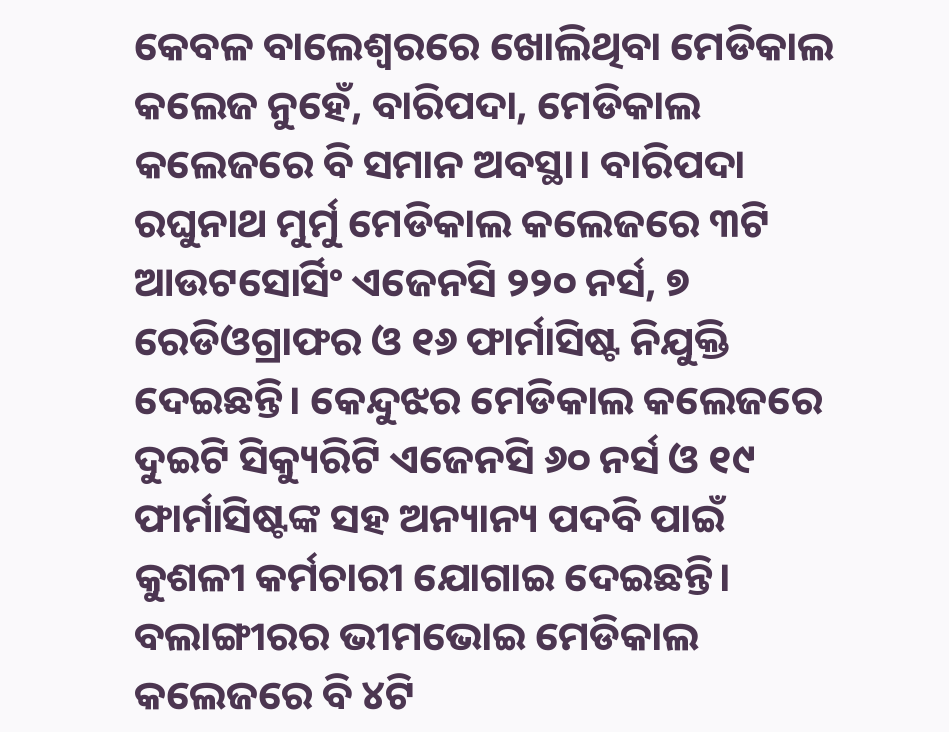କେବଳ ବାଲେଶ୍ୱରରେ ଖୋଲିଥିବା ମେଡିକାଲ କଲେଜ ନୁହେଁ, ବାରିପଦା, ମେଡିକାଲ କଲେଜରେ ବି ସମାନ ଅବସ୍ଥା। ବାରିପଦା ରଘୁନାଥ ମୁର୍ମୁ ମେଡିକାଲ କଲେଜରେ ୩ଟି ଆଉଟସୋର୍ସିଂ ଏଜେନସି ୨୨୦ ନର୍ସ, ୭ ରେଡିଓଗ୍ରାଫର ଓ ୧୬ ଫାର୍ମାସିଷ୍ଟ ନିଯୁକ୍ତି ଦେଇଛନ୍ତି। କେନ୍ଦୁଝର ମେଡିକାଲ କଲେଜରେ ଦୁଇଟି ସିକ୍ୟୁରିଟି ଏଜେନସି ୬୦ ନର୍ସ ଓ ୧୯ ଫାର୍ମାସିଷ୍ଟଙ୍କ ସହ ଅନ୍ୟାନ୍ୟ ପଦବି ପାଇଁ କୁଶଳୀ କର୍ମଚାରୀ ଯୋଗାଇ ଦେଇଛନ୍ତି। ବଲାଙ୍ଗୀରର ଭୀମଭୋଇ ମେଡିକାଲ କଲେଜରେ ବି ୪ଟି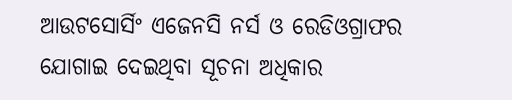ଆଉଟସୋର୍ସିଂ ଏଜେନସି ନର୍ସ ଓ ରେଡିଓଗ୍ରାଫର ଯୋଗାଇ ଦେଇଥିବା ସୂଚନା ଅଧିକାର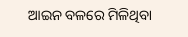ଆଇନ ବଳରେ ମିଳିଥିବା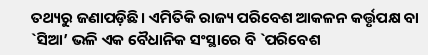ତଥ୍ୟରୁ ଜଣାପଡ଼ିଛି। ଏମିତିକି ରାଜ୍ୟ ପରିବେଶ ଆକଳନ କର୍ତ୍ତୃପକ୍ଷ ବା `ସିଆ’ ଭଳି ଏକ ବୈଧାନିକ ସଂସ୍ଥାରେ ବି `ପରିବେଶ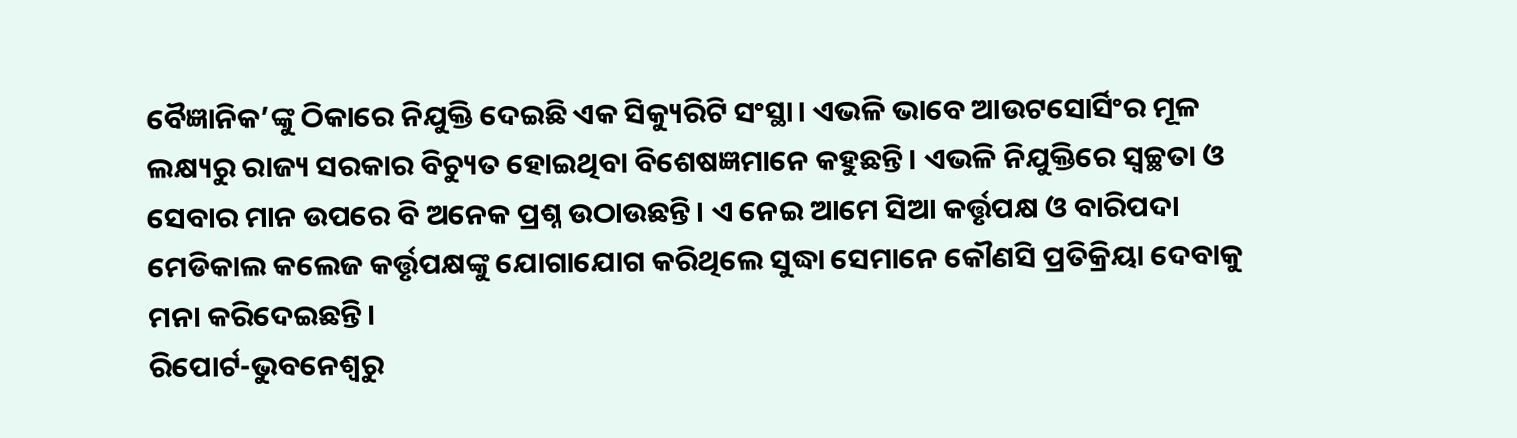ବୈଜ୍ଞାନିକ’ଙ୍କୁ ଠିକାରେ ନିଯୁକ୍ତି ଦେଇଛି ଏକ ସିକ୍ୟୁରିଟି ସଂସ୍ଥା। ଏଭଳି ଭାବେ ଆଉଟସୋର୍ସିଂର ମୂଳ ଲକ୍ଷ୍ୟରୁ ରାଜ୍ୟ ସରକାର ବିଚ୍ୟୁତ ହୋଇଥିବା ବିଶେଷଜ୍ଞମାନେ କହୁଛନ୍ତି। ଏଭଳି ନିଯୁକ୍ତିରେ ସ୍ୱଚ୍ଛତା ଓ ସେବାର ମାନ ଉପରେ ବି ଅନେକ ପ୍ରଶ୍ନ ଉଠାଉଛନ୍ତି। ଏ ନେଇ ଆମେ ସିଆ କର୍ତ୍ତୃପକ୍ଷ ଓ ବାରିପଦା ମେଡିକାଲ କଲେଜ କର୍ତ୍ତୃପକ୍ଷଙ୍କୁ ଯୋଗାଯୋଗ କରିଥିଲେ ସୁଦ୍ଧା ସେମାନେ କୌଣସି ପ୍ରତିକ୍ରିୟା ଦେବାକୁ ମନା କରିଦେଇଛନ୍ତି।
ରିପୋର୍ଟ-ଭୁବନେଶ୍ୱରୁ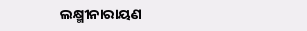ଲକ୍ଷ୍ମୀନାରାୟଣ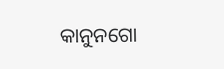କାନୁନଗୋ